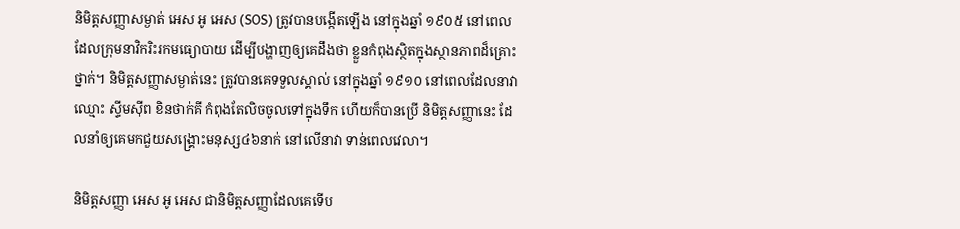និមិត្តសញ្ញាសម្ងាត់ អេស អូ អេស (SOS) ត្រូវបានបង្កើតឡើង នៅក្នុងឆ្នាំ ១៩០៥ នៅពេលដែលក្រុមនាវិករិះរកមធ្យោបាយ ដើម្បីបង្ហាញឲ្យគេដឹងថា ខ្លួនកំពុងស្ថិតក្នុងស្ថានភាពដ៏គ្រោះថ្នាក់។ និមិត្តសញ្ញាសម្ងាត់នេះ ត្រូវបានគេទទួលស្គាល់ នៅក្នុងឆ្នាំ ១៩១០ នៅពេលដែលនាវាឈ្មោះ ស្ទីមស៊ីព ខិនថាក់គី កំពុងតែលិចចូលទៅក្នុងទឹក ហើយក៏បានប្រើ និមិត្តសញ្ញានេះ ដែលនាំឲ្យគេមកជួយសង្រ្គោះមនុស្ស៤៦នាក់ នៅលើនាវា ទាន់ពេលវេលា។

និមិត្តសញ្ញា អេស អូ អេស ជានិមិត្តសញ្ញាដែលគេទើប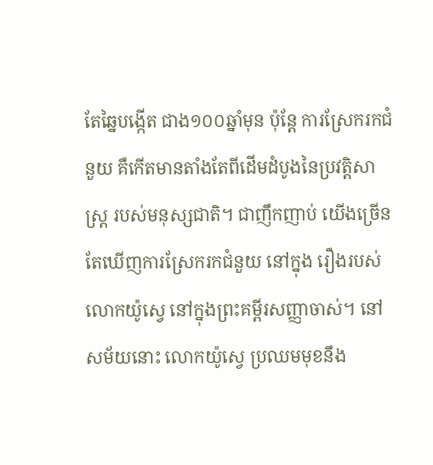តែឆ្នៃបង្កើត ជាង១០០ឆ្នាំមុន ប៉ុន្តែ ការស្រែករកជំនួយ គឺកើតមានតាំងតែពីដើមដំបូងនៃប្រវត្តិសាស្រ្ត របស់មនុស្សជាតិ។ ជាញឹកញាប់ យើងច្រើនតែឃើញការស្រែករកជំនួយ នៅក្នុង រឿងរបស់លោកយ៉ូស្វេ នៅក្នុងព្រះគម្ពីរសញ្ញាចាស់។ នៅសម័យនោះ លោកយ៉ូស្វេ ប្រឈមមុខនឹង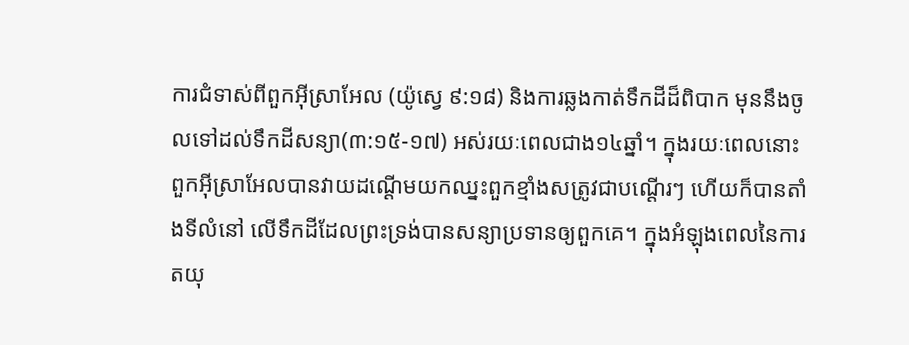ការជំទាស់ពីពួកអ៊ីស្រាអែល (យ៉ូស្វេ ៩:១៨) និងការឆ្លងកាត់ទឹកដីដ៏ពិបាក មុននឹងចូលទៅដល់ទឹកដីសន្យា(៣:១៥-១៧) អស់រយៈពេលជាង១៤ឆ្នាំ។ ក្នុងរយៈពេលនោះ ពួកអ៊ីស្រាអែលបានវាយដណ្ដើមយកឈ្នះពួកខ្មាំងសត្រូវជាបណ្ដើរៗ ហើយក៏បានតាំងទីលំនៅ លើទឹកដីដែលព្រះទ្រង់បានសន្យាប្រទានឲ្យពួកគេ។ ក្នុងអំឡុងពេលនៃការតយុ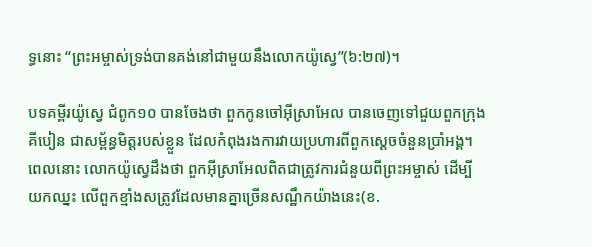ទ្ធនោះ “ព្រះអម្ចាស់ទ្រង់បានគង់នៅជាមួយនឹងលោកយ៉ូស្វេ”(៦:២៧)។

បទគម្ពីរយ៉ូស្វេ ជំពូក១០ បានចែងថា ពួកកូនចៅអ៊ីស្រាអែល បានចេញទៅជួយពួកក្រុងគីបៀន ជាសម្ព័ន្ធមិត្តរបស់ខ្លួន ដែលកំពុងរងការវាយប្រហារពីពួកស្ដេចចំនួនប្រាំអង្គ។ ពេលនោះ លោកយ៉ូស្វេដឹងថា ពួកអ៊ីស្រាអែលពិតជាត្រូវការជំនួយពីព្រះអម្ចាស់ ដើម្បីយកឈ្នះ លើពួកខ្មាំងសត្រូវដែលមានគ្នាច្រើនសណ្ឋឹកយ៉ាងនេះ(ខ.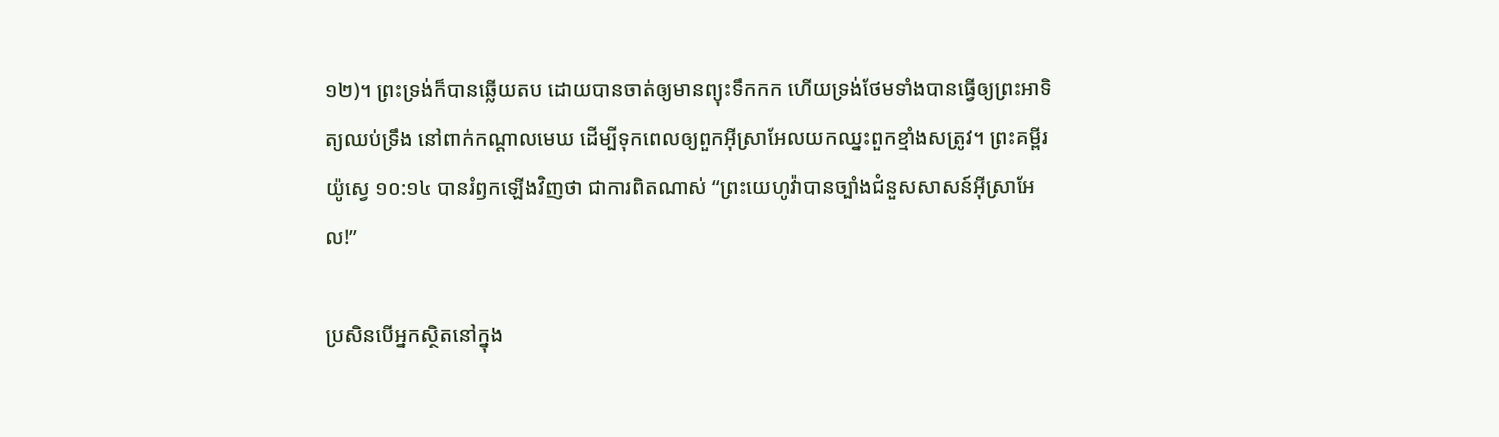១២)។ ព្រះទ្រង់ក៏បានឆ្លើយតប ដោយបានចាត់ឲ្យមានព្យុះទឹកកក ហើយទ្រង់ថែមទាំងបានធ្វើឲ្យព្រះអាទិត្យឈប់ទ្រឹង នៅពាក់កណ្តាលមេឃ ដើម្បីទុកពេលឲ្យពួកអ៊ីស្រាអែលយកឈ្នះពួកខ្មាំងសត្រូវ។ ព្រះគម្ពីរយ៉ូស្វេ ១០:១៤ បានរំឭកឡើងវិញថា ជាការពិតណាស់ “ព្រះយេហូវ៉ាបានច្បាំងជំនួសសាសន៍អ៊ីស្រាអែល!”

ប្រសិនបើអ្នកស្ថិតនៅក្នុង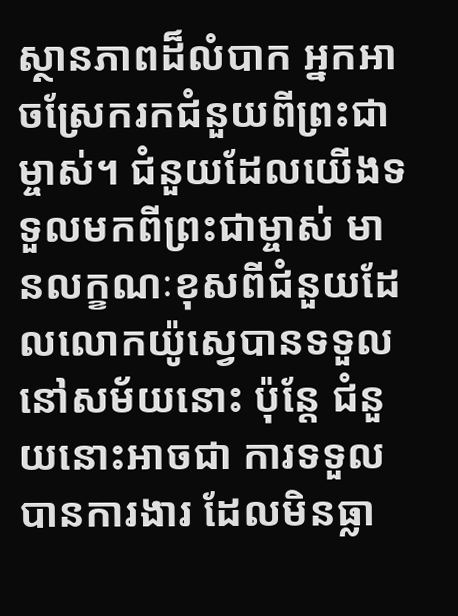ស្ថានភាពដ៏លំបាក អ្នកអាចស្រែករកជំនួយពីព្រះជាម្ចាស់។ ជំនួយដែលយើងទទួលមកពីព្រះជាម្ចាស់ មានលក្ខណៈខុសពីជំនួយដែលលោកយ៉ូស្វេបានទទួល នៅសម័យនោះ ប៉ុន្តែ ជំនួយនោះអាចជា ការទទួលបានការងារ ដែលមិនធ្លា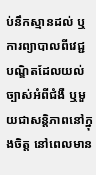ប់នឹកស្មានដល់ ឬការព្យាបាលពីវេជ្ជបណ្ឌិតដែលយល់ច្បាស់អំពីជំងឺ ឬមួយជាសន្តិភាពនៅក្នុងចិត្ត នៅពេលមាន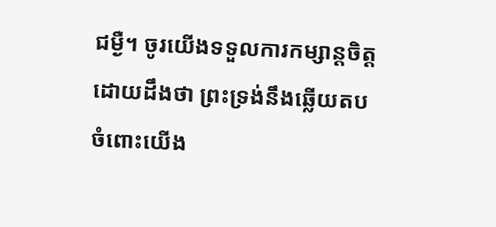ជម្ងឺ។ ចូរយើងទទួលការកម្សាន្តចិត្ត ដោយដឹងថា ព្រះទ្រង់នឹងឆ្លើយតបចំពោះយើង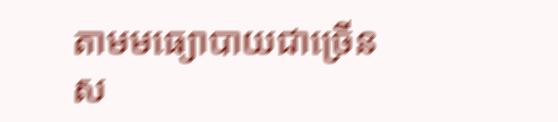តាមមធ្យោបាយជាច្រើនស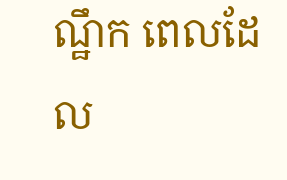ណ្ឋឹក ពេលដែល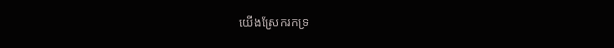យើងស្រែករកទ្រ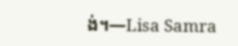ង់។—Lisa Samra